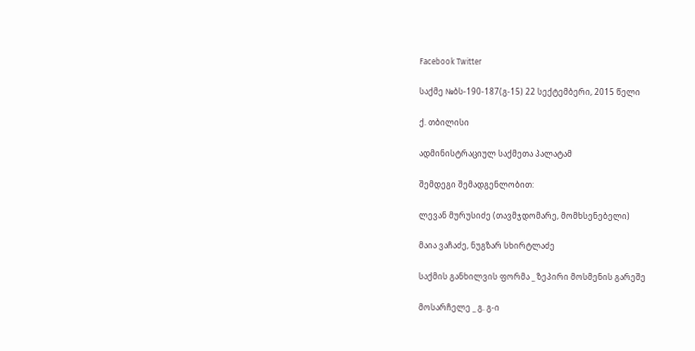Facebook Twitter

საქმე №ბს-190-187(გ-15) 22 სექტემბერი, 2015 წელი

ქ. თბილისი

ადმინისტრაციულ საქმეთა პალატამ

შემდეგი შემადგენლობით:

ლევან მურუსიძე (თავმჯდომარე, მომხსენებელი)

მაია ვაჩაძე, ნუგზარ სხირტლაძე

საქმის განხილვის ფორმა _ ზეპირი მოსმენის გარეშე

მოსარჩელე _ გ. გ-ი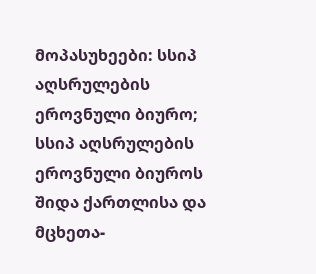მოპასუხეები: სსიპ აღსრულების ეროვნული ბიურო; სსიპ აღსრულების ეროვნული ბიუროს შიდა ქართლისა და მცხეთა-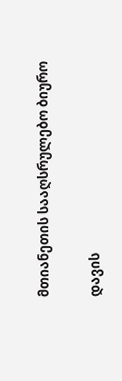მთიანეთის სააღსრულებო ბიურო

დავის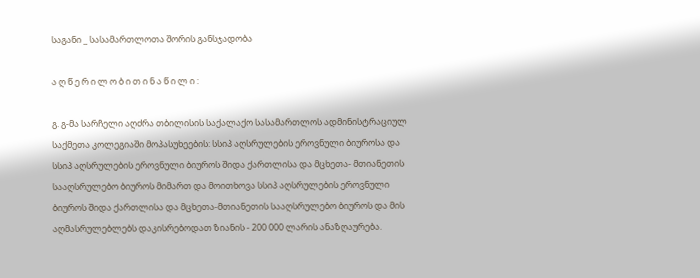საგანი _ სასამართლოთა შორის განსჯადობა

ა ღ წ ე რ ი ლ ო ბ ი თ ი ნ ა წ ი ლ ი :

გ. გ-მა სარჩელი აღძრა თბილისის საქალაქო სასამართლოს ადმინისტრაციულ საქმეთა კოლეგიაში მოპასუხეების: სსიპ აღსრულების ეროვნული ბიუროსა და სსიპ აღსრულების ეროვნული ბიუროს შიდა ქართლისა და მცხეთა- მთიანეთის სააღსრულებო ბიუროს მიმართ და მოითხოვა სსიპ აღსრულების ეროვნული ბიუროს შიდა ქართლისა და მცხეთა-მთიანეთის სააღსრულებო ბიუროს და მის აღმასრულებლებს დაკისრებოდათ ზიანის - 200 000 ლარის ანაზღაურება.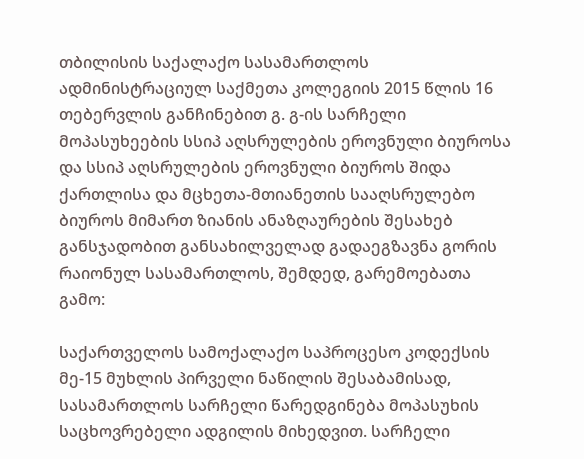თბილისის საქალაქო სასამართლოს ადმინისტრაციულ საქმეთა კოლეგიის 2015 წლის 16 თებერვლის განჩინებით გ. გ-ის სარჩელი მოპასუხეების სსიპ აღსრულების ეროვნული ბიუროსა და სსიპ აღსრულების ეროვნული ბიუროს შიდა ქართლისა და მცხეთა-მთიანეთის სააღსრულებო ბიუროს მიმართ ზიანის ანაზღაურების შესახებ განსჯადობით განსახილველად გადაეგზავნა გორის რაიონულ სასამართლოს, შემდედ, გარემოებათა გამო:

საქართველოს სამოქალაქო საპროცესო კოდექსის მე-15 მუხლის პირველი ნაწილის შესაბამისად, სასამართლოს სარჩელი წარედგინება მოპასუხის საცხოვრებელი ადგილის მიხედვით. სარჩელი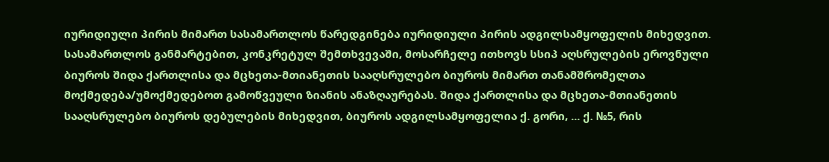იურიდიული პირის მიმართ სასამართლოს წარედგინება იურიდიული პირის ადგილსამყოფელის მიხედვით. სასამართლოს განმარტებით, კონკრეტულ შემთხვევაში, მოსარჩელე ითხოვს სსიპ აღსრულების ეროვნული ბიუროს შიდა ქართლისა და მცხეთა-მთიანეთის სააღსრულებო ბიუროს მიმართ თანამშრომელთა მოქმედება/უმოქმედებოთ გამოწვეული ზიანის ანაზღაურებას. შიდა ქართლისა და მცხეთა-მთიანეთის სააღსრულებო ბიუროს დებულების მიხედვით, ბიუროს ადგილსამყოფელია ქ. გორი, ... ქ. №5, რის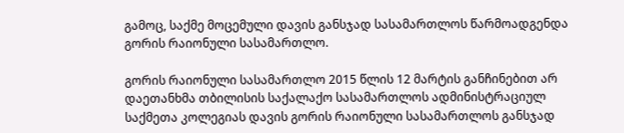გამოც, საქმე მოცემული დავის განსჯად სასამართლოს წარმოადგენდა გორის რაიონული სასამართლო.

გორის რაიონული სასამართლო 2015 წლის 12 მარტის განჩინებით არ დაეთანხმა თბილისის საქალაქო სასამართლოს ადმინისტრაციულ საქმეთა კოლეგიას დავის გორის რაიონული სასამართლოს განსჯად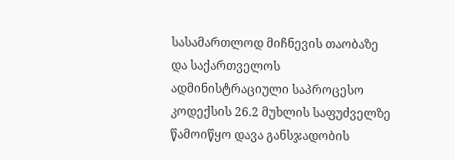სასამართლოდ მიჩნევის თაობაზე და საქართველოს ადმინისტრაციული საპროცესო კოდექსის 26.2 მუხლის საფუძველზე წამოიწყო დავა განსჯადობის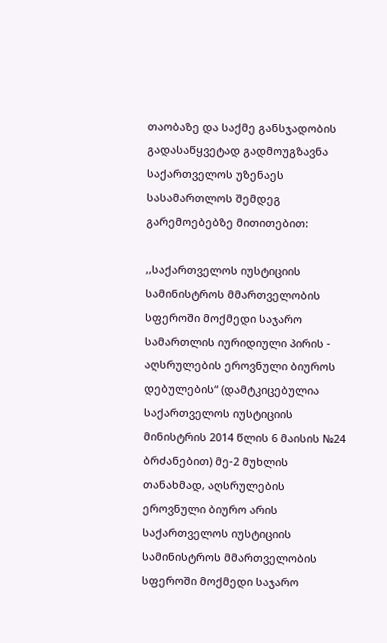თაობაზე და საქმე განსჯადობის გადასაწყვეტად გადმოუგზავნა საქართველოს უზენაეს სასამართლოს შემდეგ გარემოებებზე მითითებით:

,,საქართველოს იუსტიციის სამინისტროს მმართველობის სფეროში მოქმედი საჯარო სამართლის იურიდიული პირის - აღსრულების ეროვნული ბიუროს დებულების“ (დამტკიცებულია საქართველოს იუსტიციის მინისტრის 2014 წლის 6 მაისის №24 ბრძანებით) მე-2 მუხლის თანახმად, აღსრულების ეროვნული ბიურო არის საქართველოს იუსტიციის სამინისტროს მმართველობის სფეროში მოქმედი საჯარო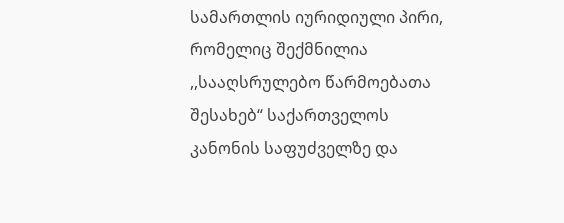სამართლის იურიდიული პირი, რომელიც შექმნილია ,,სააღსრულებო წარმოებათა შესახებ“ საქართველოს კანონის საფუძველზე და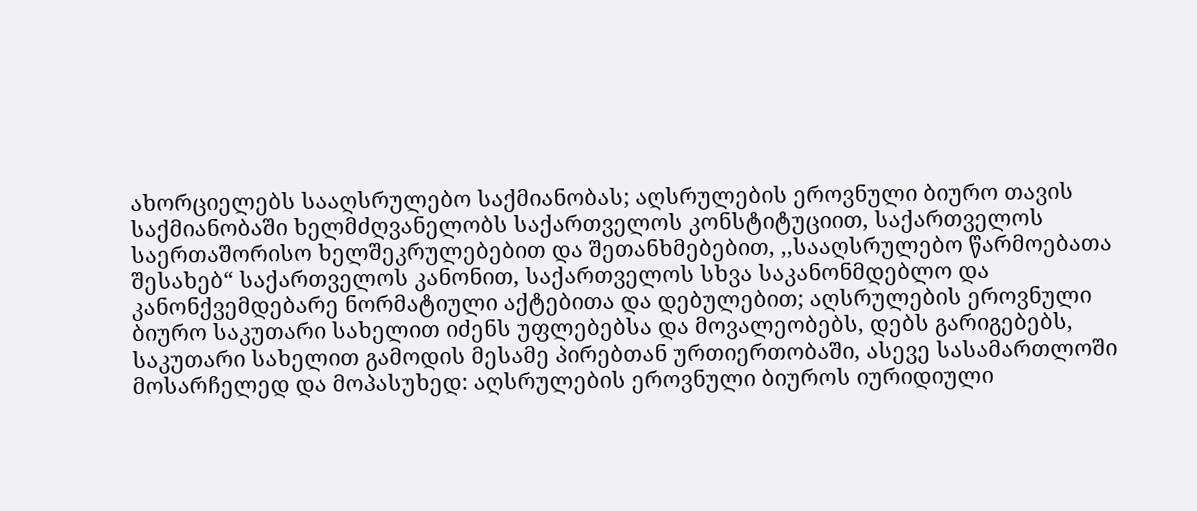ახორციელებს სააღსრულებო საქმიანობას; აღსრულების ეროვნული ბიურო თავის საქმიანობაში ხელმძღვანელობს საქართველოს კონსტიტუციით, საქართველოს საერთაშორისო ხელშეკრულებებით და შეთანხმებებით, ,,სააღსრულებო წარმოებათა შესახებ“ საქართველოს კანონით, საქართველოს სხვა საკანონმდებლო და კანონქვემდებარე ნორმატიული აქტებითა და დებულებით; აღსრულების ეროვნული ბიურო საკუთარი სახელით იძენს უფლებებსა და მოვალეობებს, დებს გარიგებებს, საკუთარი სახელით გამოდის მესამე პირებთან ურთიერთობაში, ასევე სასამართლოში მოსარჩელედ და მოპასუხედ: აღსრულების ეროვნული ბიუროს იურიდიული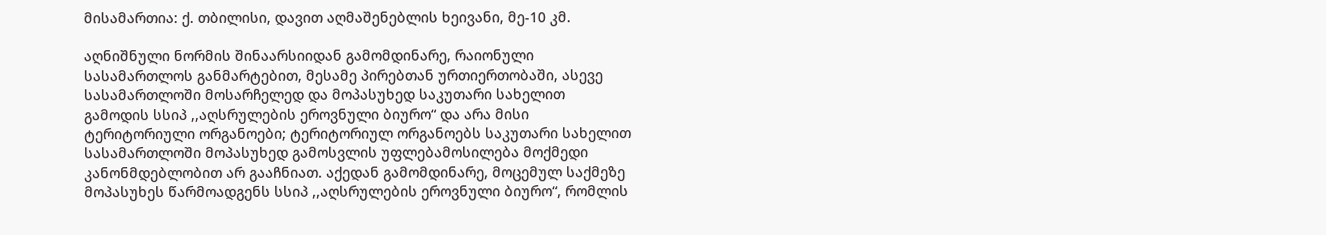მისამართია: ქ. თბილისი, დავით აღმაშენებლის ხეივანი, მე-10 კმ.

აღნიშნული ნორმის შინაარსიიდან გამომდინარე, რაიონული სასამართლოს განმარტებით, მესამე პირებთან ურთიერთობაში, ასევე სასამართლოში მოსარჩელედ და მოპასუხედ საკუთარი სახელით გამოდის სსიპ ,,აღსრულების ეროვნული ბიურო“ და არა მისი ტერიტორიული ორგანოები; ტერიტორიულ ორგანოებს საკუთარი სახელით სასამართლოში მოპასუხედ გამოსვლის უფლებამოსილება მოქმედი კანონმდებლობით არ გააჩნიათ. აქედან გამომდინარე, მოცემულ საქმეზე მოპასუხეს წარმოადგენს სსიპ ,,აღსრულების ეროვნული ბიურო“, რომლის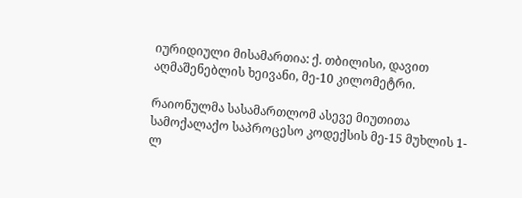იურიდიული მისამართია: ქ. თბილისი, დავით აღმაშენებლის ხეივანი, მე-10 კილომეტრი.

რაიონულმა სასამართლომ ასევე მიუთითა სამოქალაქო საპროცესო კოდექსის მე-15 მუხლის 1-ლ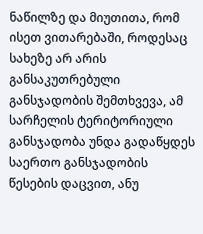ნაწილზე და მიუთითა, რომ ისეთ ვითარებაში, როდესაც სახეზე არ არის განსაკუთრებული განსჯადობის შემთხვევა, ამ სარჩელის ტერიტორიული განსჯადობა უნდა გადაწყდეს საერთო განსჯადობის წესების დაცვით, ანუ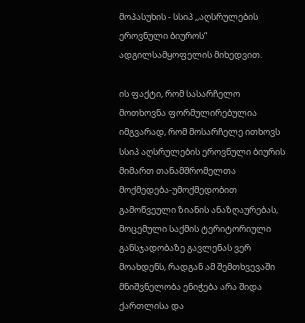მოპასუხის - სსიპ ,,აღსრულების ეროვნული ბიუროს“ ადგილსამყოფელის მიხედვით.

ის ფაქტი, რომ სასარჩელო მოთხოვნა ფორმულირებულია იმგვარად, რომ მოსარჩელე ითხოვს სსიპ აღსრულების ეროვნული ბიურის მიმართ თანამშრომელთა მოქმედება-უმოქმედობით გამოწვეული ზიანის ანაზღაურებას, მოცემული საქმის ტერიტორიული განსჯადობაზე გავლენას ვერ მოახდენს, რადგან ამ შემთხვევაში მნიშვნელობა ენიჭება არა შიდა ქართლისა და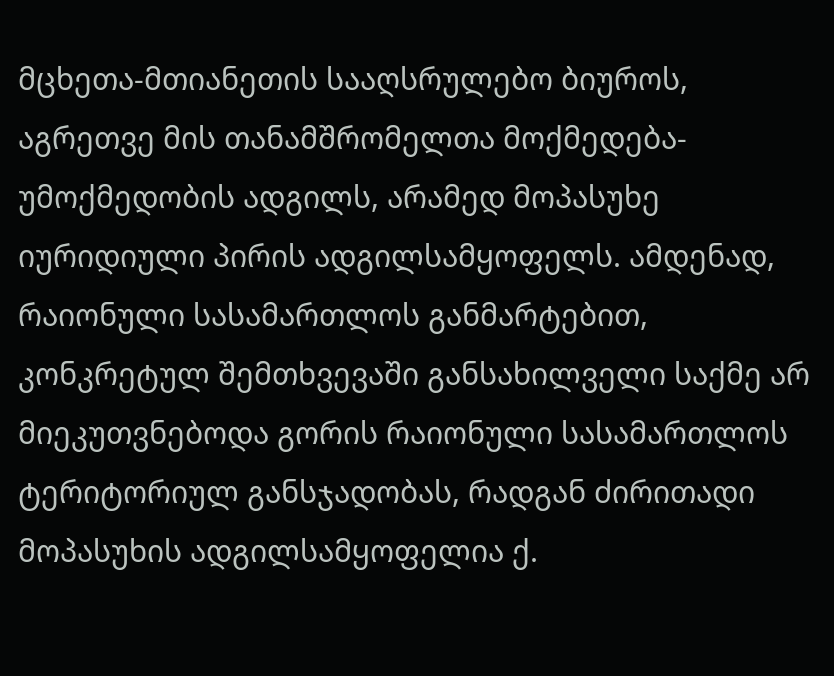მცხეთა-მთიანეთის სააღსრულებო ბიუროს, აგრეთვე მის თანამშრომელთა მოქმედება-უმოქმედობის ადგილს, არამედ მოპასუხე იურიდიული პირის ადგილსამყოფელს. ამდენად, რაიონული სასამართლოს განმარტებით, კონკრეტულ შემთხვევაში განსახილველი საქმე არ მიეკუთვნებოდა გორის რაიონული სასამართლოს ტერიტორიულ განსჯადობას, რადგან ძირითადი მოპასუხის ადგილსამყოფელია ქ.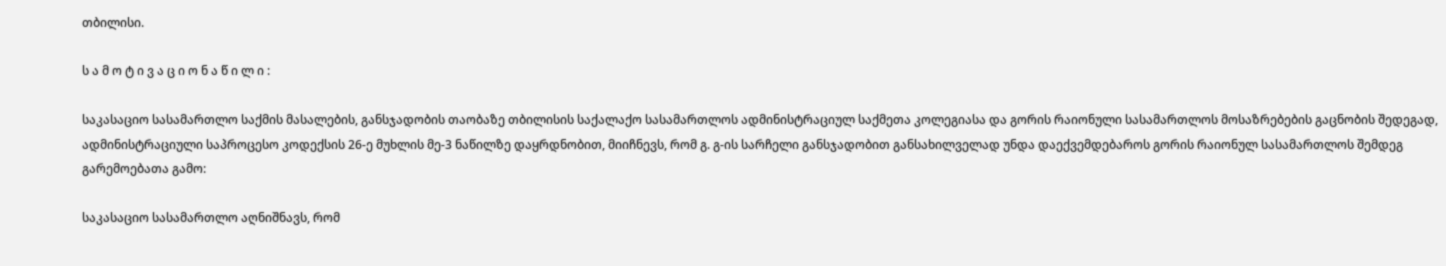თბილისი.

ს ა მ ო ტ ი ვ ა ც ი ო ნ ა წ ი ლ ი :

საკასაციო სასამართლო საქმის მასალების, განსჯადობის თაობაზე თბილისის საქალაქო სასამართლოს ადმინისტრაციულ საქმეთა კოლეგიასა და გორის რაიონული სასამართლოს მოსაზრებების გაცნობის შედეგად, ადმინისტრაციული საპროცესო კოდექსის 26-ე მუხლის მე-3 ნაწილზე დაყრდნობით, მიიჩნევს, რომ გ. გ-ის სარჩელი განსჯადობით განსახილველად უნდა დაექვემდებაროს გორის რაიონულ სასამართლოს შემდეგ გარემოებათა გამო:

საკასაციო სასამართლო აღნიშნავს, რომ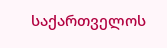საქართველოს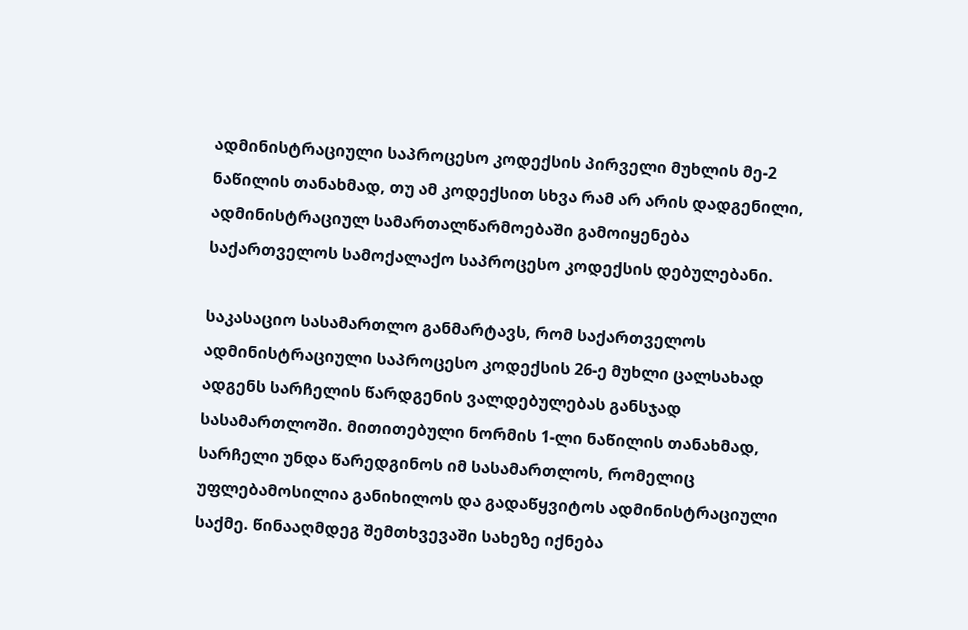ადმინისტრაციული საპროცესო კოდექსის პირველი მუხლის მე-2 ნაწილის თანახმად, თუ ამ კოდექსით სხვა რამ არ არის დადგენილი, ადმინისტრაციულ სამართალწარმოებაში გამოიყენება საქართველოს სამოქალაქო საპროცესო კოდექსის დებულებანი.

საკასაციო სასამართლო განმარტავს, რომ საქართველოს ადმინისტრაციული საპროცესო კოდექსის 26-ე მუხლი ცალსახად ადგენს სარჩელის წარდგენის ვალდებულებას განსჯად სასამართლოში. მითითებული ნორმის 1-ლი ნაწილის თანახმად, სარჩელი უნდა წარედგინოს იმ სასამართლოს, რომელიც უფლებამოსილია განიხილოს და გადაწყვიტოს ადმინისტრაციული საქმე. წინააღმდეგ შემთხვევაში სახეზე იქნება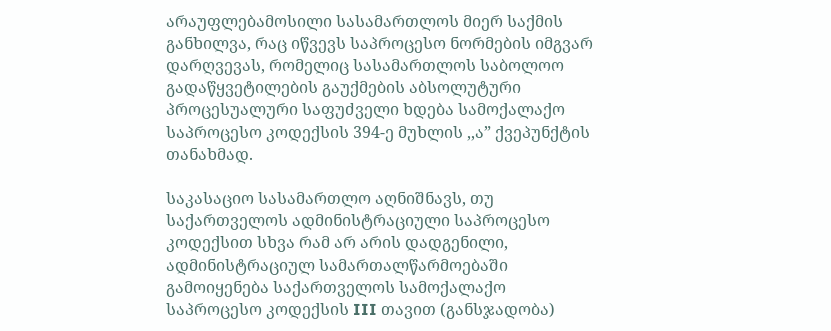არაუფლებამოსილი სასამართლოს მიერ საქმის განხილვა, რაც იწვევს საპროცესო ნორმების იმგვარ დარღვევას, რომელიც სასამართლოს საბოლოო გადაწყვეტილების გაუქმების აბსოლუტური პროცესუალური საფუძველი ხდება სამოქალაქო საპროცესო კოდექსის 394-ე მუხლის ,,ა” ქვეპუნქტის თანახმად.

საკასაციო სასამართლო აღნიშნავს, თუ საქართველოს ადმინისტრაციული საპროცესო კოდექსით სხვა რამ არ არის დადგენილი, ადმინისტრაციულ სამართალწარმოებაში გამოიყენება საქართველოს სამოქალაქო საპროცესო კოდექსის III თავით (განსჯადობა)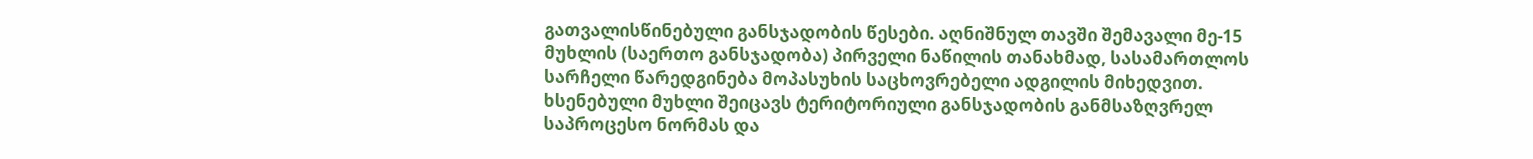გათვალისწინებული განსჯადობის წესები. აღნიშნულ თავში შემავალი მე-15 მუხლის (საერთო განსჯადობა) პირველი ნაწილის თანახმად, სასამართლოს სარჩელი წარედგინება მოპასუხის საცხოვრებელი ადგილის მიხედვით. ხსენებული მუხლი შეიცავს ტერიტორიული განსჯადობის განმსაზღვრელ საპროცესო ნორმას და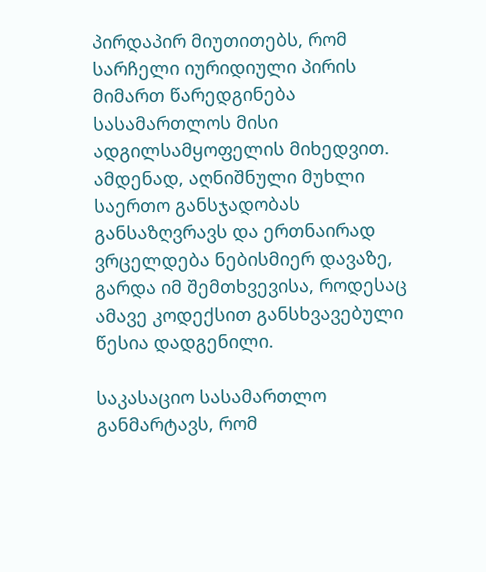პირდაპირ მიუთითებს, რომ სარჩელი იურიდიული პირის მიმართ წარედგინება სასამართლოს მისი ადგილსამყოფელის მიხედვით. ამდენად, აღნიშნული მუხლი საერთო განსჯადობას განსაზღვრავს და ერთნაირად ვრცელდება ნებისმიერ დავაზე, გარდა იმ შემთხვევისა, როდესაც ამავე კოდექსით განსხვავებული წესია დადგენილი.

საკასაციო სასამართლო განმარტავს, რომ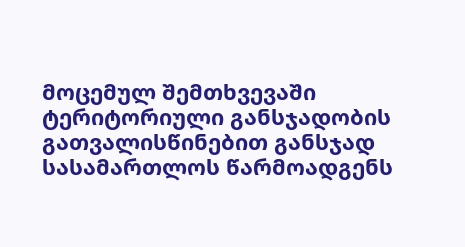მოცემულ შემთხვევაში ტერიტორიული განსჯადობის გათვალისწინებით განსჯად სასამართლოს წარმოადგენს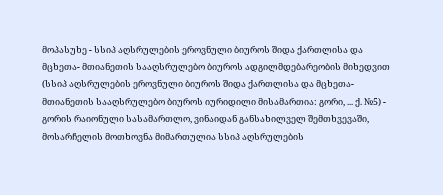მოპასუხე - სსიპ აღსრულების ეროვნული ბიუროს შიდა ქართლისა და მცხეთა- მთიანეთის სააღსრულებო ბიუროს ადგილმდებარეობის მიხედვით (სსიპ აღსრულების ეროვნული ბიუროს შიდა ქართლისა და მცხეთა-მთიანეთის სააღსრულებო ბიუროს იურიდილი მისამართია: გორი, ... ქ. №5) - გორის რაიონული სასამართლო, ვინაიდან განსახილველ შემთხვევაში, მოსარჩელის მოთხოვნა მიმართულია სსიპ აღსრულების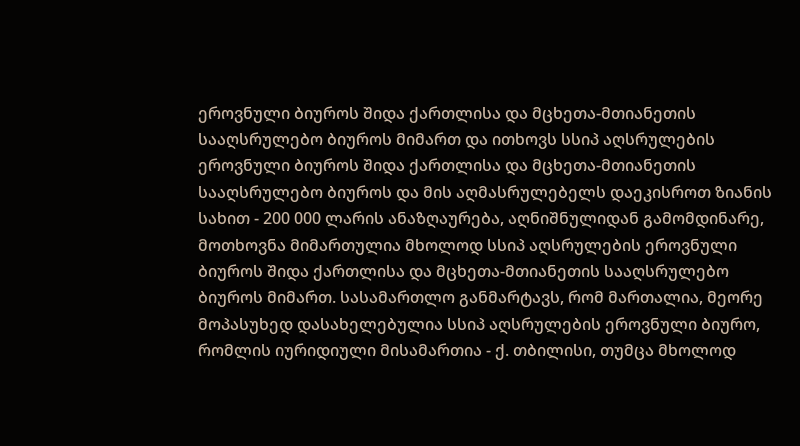ეროვნული ბიუროს შიდა ქართლისა და მცხეთა-მთიანეთის სააღსრულებო ბიუროს მიმართ და ითხოვს სსიპ აღსრულების ეროვნული ბიუროს შიდა ქართლისა და მცხეთა-მთიანეთის სააღსრულებო ბიუროს და მის აღმასრულებელს დაეკისროთ ზიანის სახით - 200 000 ლარის ანაზღაურება, აღნიშნულიდან გამომდინარე, მოთხოვნა მიმართულია მხოლოდ სსიპ აღსრულების ეროვნული ბიუროს შიდა ქართლისა და მცხეთა-მთიანეთის სააღსრულებო ბიუროს მიმართ. სასამართლო განმარტავს, რომ მართალია, მეორე მოპასუხედ დასახელებულია სსიპ აღსრულების ეროვნული ბიურო, რომლის იურიდიული მისამართია - ქ. თბილისი, თუმცა მხოლოდ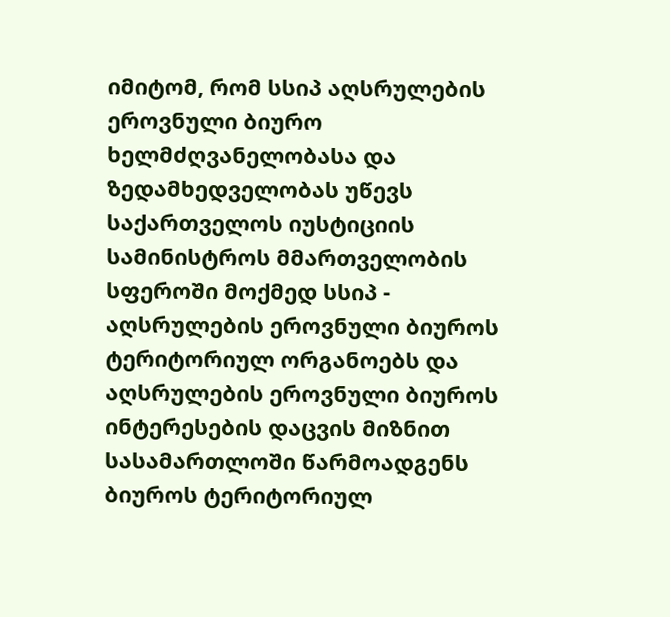იმიტომ, რომ სსიპ აღსრულების ეროვნული ბიურო ხელმძღვანელობასა და ზედამხედველობას უწევს საქართველოს იუსტიციის სამინისტროს მმართველობის სფეროში მოქმედ სსიპ - აღსრულების ეროვნული ბიუროს ტერიტორიულ ორგანოებს და აღსრულების ეროვნული ბიუროს ინტერესების დაცვის მიზნით სასამართლოში წარმოადგენს ბიუროს ტერიტორიულ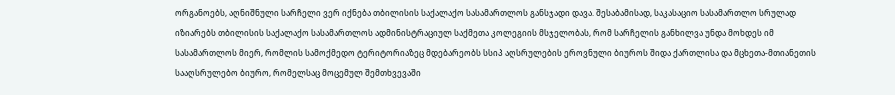ორგანოებს, აღნიშნული სარჩელი ვერ იქნება თბილისის საქალაქო სასამართლოს განსჯადი დავა. შესაბამისად, საკასაციო სასამართლო სრულად იზიარებს თბილისის საქალაქო სასამართლოს ადმინისტრაციულ საქმეთა კოლეგიის მსჯელობას, რომ სარჩელის განხილვა უნდა მოხდეს იმ სასამართლოს მიერ, რომლის სამოქმედო ტერიტორიაზეც მდებარეობს სსიპ აღსრულების ეროვნული ბიუროს შიდა ქართლისა და მცხეთა-მთიანეთის სააღსრულებო ბიურო, რომელსაც მოცემულ შემთხვევაში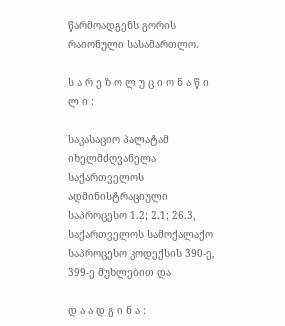წარმოადგენს გორის რაიონული სასამართლო.

ს ა რ ე ზ ო ლ უ ც ი ო ნ ა წ ი ლ ი :

საკასაციო პალატამ იხელმძღვანელა საქართველოს ადმინისტრაციული საპროცესო 1.2; 2.1; 26.3, საქართველოს სამოქალაქო საპროცესო კოდექსის 390-ე, 399-ე მუხლებით და

დ ა ა დ გ ი ნ ა :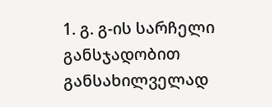1. გ. გ-ის სარჩელი განსჯადობით განსახილველად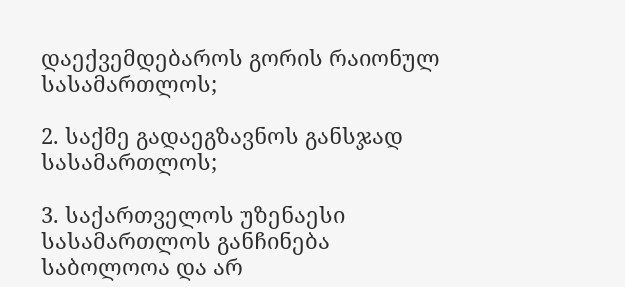დაექვემდებაროს გორის რაიონულ სასამართლოს;

2. საქმე გადაეგზავნოს განსჯად სასამართლოს;

3. საქართველოს უზენაესი სასამართლოს განჩინება საბოლოოა და არ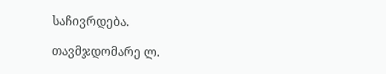საჩივრდება.

თავმჯდომარე ლ.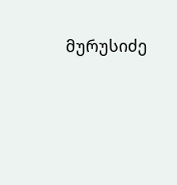მურუსიძე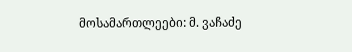მოსამართლეები: მ. ვაჩაძე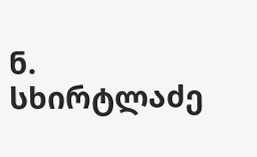ნ. სხირტლაძე